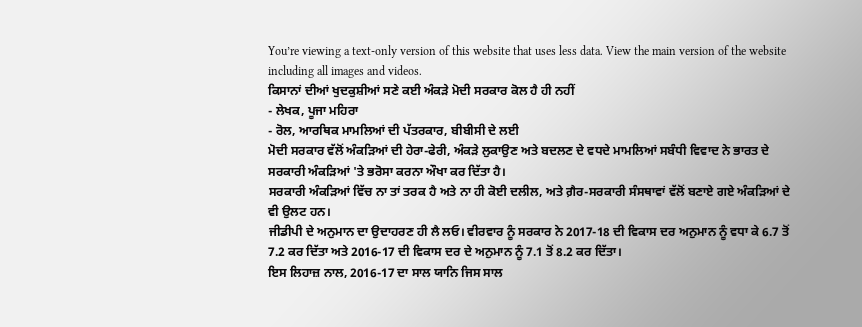You’re viewing a text-only version of this website that uses less data. View the main version of the website including all images and videos.
ਕਿਸਾਨਾਂ ਦੀਆਂ ਖੁਦਕੁਸ਼ੀਆਂ ਸਣੇ ਕਈ ਅੰਕੜੇ ਮੋਦੀ ਸਰਕਾਰ ਕੋਲ ਹੈ ਹੀ ਨਹੀਂ
- ਲੇਖਕ, ਪੂਜਾ ਮਹਿਰਾ
- ਰੋਲ, ਆਰਥਿਕ ਮਾਮਲਿਆਂ ਦੀ ਪੱਤਰਕਾਰ, ਬੀਬੀਸੀ ਦੇ ਲਈ
ਮੋਦੀ ਸਰਕਾਰ ਵੱਲੋਂ ਅੰਕੜਿਆਂ ਦੀ ਹੇਰਾ-ਫੇਰੀ, ਅੰਕੜੇ ਲੁਕਾਉਣ ਅਤੇ ਬਦਲਣ ਦੇ ਵਧਦੇ ਮਾਮਲਿਆਂ ਸਬੰਧੀ ਵਿਵਾਦ ਨੇ ਭਾਰਤ ਦੇ ਸਰਕਾਰੀ ਅੰਕੜਿਆਂ 'ਤੇ ਭਰੋਸਾ ਕਰਨਾ ਔਖਾ ਕਰ ਦਿੱਤਾ ਹੈ।
ਸਰਕਾਰੀ ਅੰਕੜਿਆਂ ਵਿੱਚ ਨਾ ਤਾਂ ਤਰਕ ਹੈ ਅਤੇ ਨਾ ਹੀ ਕੋਈ ਦਲੀਲ, ਅਤੇ ਗ਼ੈਰ-ਸਰਕਾਰੀ ਸੰਸਥਾਵਾਂ ਵੱਲੋਂ ਬਣਾਏ ਗਏ ਅੰਕੜਿਆਂ ਦੇ ਵੀ ਉਲਟ ਹਨ।
ਜੀਡੀਪੀ ਦੇ ਅਨੁਮਾਨ ਦਾ ਉਦਾਹਰਣ ਹੀ ਲੈ ਲਓ। ਵੀਰਵਾਰ ਨੂੰ ਸਰਕਾਰ ਨੇ 2017-18 ਦੀ ਵਿਕਾਸ ਦਰ ਅਨੁਮਾਨ ਨੂੰ ਵਧਾ ਕੇ 6.7 ਤੋਂ 7.2 ਕਰ ਦਿੱਤਾ ਅਤੇ 2016-17 ਦੀ ਵਿਕਾਸ ਦਰ ਦੇ ਅਨੁਮਾਨ ਨੂੰ 7.1 ਤੋਂ 8.2 ਕਰ ਦਿੱਤਾ।
ਇਸ ਲਿਹਾਜ਼ ਨਾਲ, 2016-17 ਦਾ ਸਾਲ ਯਾਨਿ ਜਿਸ ਸਾਲ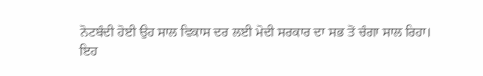ਨੋਟਬੰਦੀ ਹੋਈ ਉਹ ਸਾਲ ਵਿਕਾਸ ਦਰ ਲਈ ਮੋਦੀ ਸਰਕਾਰ ਦਾ ਸਭ ਤੋਂ ਚੰਗਾ ਸਾਲ ਰਿਹਾ।
ਇਹ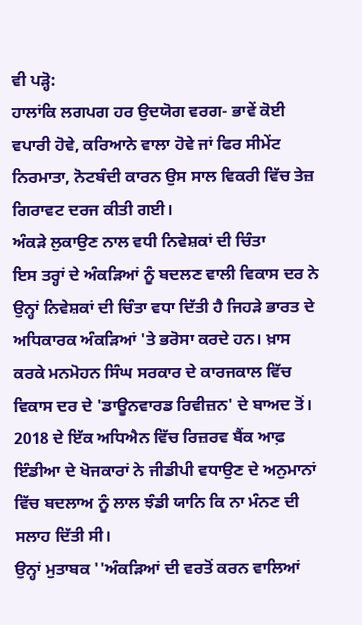ਵੀ ਪੜ੍ਹੋ:
ਹਾਲਾਂਕਿ ਲਗਪਗ ਹਰ ਉਦਯੋਗ ਵਰਗ- ਭਾਵੇਂ ਕੋਈ ਵਪਾਰੀ ਹੋਵੇ, ਕਰਿਆਨੇ ਵਾਲਾ ਹੋਵੇ ਜਾਂ ਫਿਰ ਸੀਮੇਂਟ ਨਿਰਮਾਤਾ, ਨੋਟਬੰਦੀ ਕਾਰਨ ਉਸ ਸਾਲ ਵਿਕਰੀ ਵਿੱਚ ਤੇਜ਼ ਗਿਰਾਵਟ ਦਰਜ ਕੀਤੀ ਗਈ।
ਅੰਕੜੇ ਲੁਕਾਉਣ ਨਾਲ ਵਧੀ ਨਿਵੇਸ਼ਕਾਂ ਦੀ ਚਿੰਤਾ
ਇਸ ਤਰ੍ਹਾਂ ਦੇ ਅੰਕੜਿਆਂ ਨੂੰ ਬਦਲਣ ਵਾਲੀ ਵਿਕਾਸ ਦਰ ਨੇ ਉਨ੍ਹਾਂ ਨਿਵੇਸ਼ਕਾਂ ਦੀ ਚਿੰਤਾ ਵਧਾ ਦਿੱਤੀ ਹੈ ਜਿਹੜੇ ਭਾਰਤ ਦੇ ਅਧਿਕਾਰਕ ਅੰਕੜਿਆਂ 'ਤੇ ਭਰੋਸਾ ਕਰਦੇ ਹਨ। ਖ਼ਾਸ ਕਰਕੇ ਮਨਮੋਹਨ ਸਿੰਘ ਸਰਕਾਰ ਦੇ ਕਾਰਜਕਾਲ ਵਿੱਚ ਵਿਕਾਸ ਦਰ ਦੇ 'ਡਾਊਨਵਾਰਡ ਰਿਵੀਜ਼ਨ' ਦੇ ਬਾਅਦ ਤੋਂ।
2018 ਦੇ ਇੱਕ ਅਧਿਐਨ ਵਿੱਚ ਰਿਜ਼ਰਵ ਬੈਂਕ ਆਫ਼ ਇੰਡੀਆ ਦੇ ਖੋਜਕਾਰਾਂ ਨੇ ਜੀਡੀਪੀ ਵਧਾਉਣ ਦੇ ਅਨੁਮਾਨਾਂ ਵਿੱਚ ਬਦਲਾਅ ਨੂੰ ਲਾਲ ਝੰਡੀ ਯਾਨਿ ਕਿ ਨਾ ਮੰਨਣ ਦੀ ਸਲਾਹ ਦਿੱਤੀ ਸੀ।
ਉਨ੍ਹਾਂ ਮੁਤਾਬਕ ''ਅੰਕੜਿਆਂ ਦੀ ਵਰਤੋਂ ਕਰਨ ਵਾਲਿਆਂ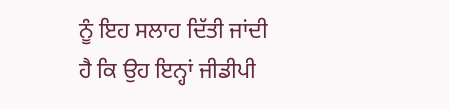ਨੂੰ ਇਹ ਸਲਾਹ ਦਿੱਤੀ ਜਾਂਦੀ ਹੈ ਕਿ ਉਹ ਇਨ੍ਹਾਂ ਜੀਡੀਪੀ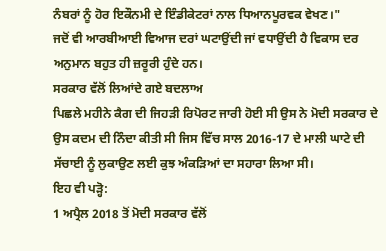ਨੰਬਰਾਂ ਨੂੰ ਹੋਰ ਇਕੌਨਮੀ ਦੇ ਇੰਡੀਕੇਟਰਾਂ ਨਾਲ ਧਿਆਨਪੂਰਵਕ ਵੇਖਣ।"
ਜਦੋਂ ਵੀ ਆਰਬੀਆਈ ਵਿਆਜ ਦਰਾਂ ਘਟਾਉਂਦੀ ਜਾਂ ਵਧਾਉਂਦੀ ਹੈ ਵਿਕਾਸ ਦਰ ਅਨੁਮਾਨ ਬਹੁਤ ਹੀ ਜ਼ਰੂਰੀ ਹੁੰਦੇ ਹਨ।
ਸਰਕਾਰ ਵੱਲੋਂ ਲਿਆਂਦੇ ਗਏ ਬਦਲਾਅ
ਪਿਛਲੇ ਮਹੀਨੇ ਕੈਗ ਦੀ ਜਿਹੜੀ ਰਿਪੋਰਟ ਜਾਰੀ ਹੋਈ ਸੀ ਉਸ ਨੇ ਮੋਦੀ ਸਰਕਾਰ ਦੇ ਉਸ ਕਦਮ ਦੀ ਨਿੰਦਾ ਕੀਤੀ ਸੀ ਜਿਸ ਵਿੱਚ ਸਾਲ 2016-17 ਦੇ ਮਾਲੀ ਘਾਟੇ ਦੀ ਸੱਚਾਈ ਨੂੰ ਲੁਕਾਉਣ ਲਈ ਕੁਝ ਅੰਕੜਿਆਂ ਦਾ ਸਹਾਰਾ ਲਿਆ ਸੀ।
ਇਹ ਵੀ ਪੜ੍ਹੋ:
1 ਅਪ੍ਰੈਲ 2018 ਤੋਂ ਮੋਦੀ ਸਰਕਾਰ ਵੱਲੋਂ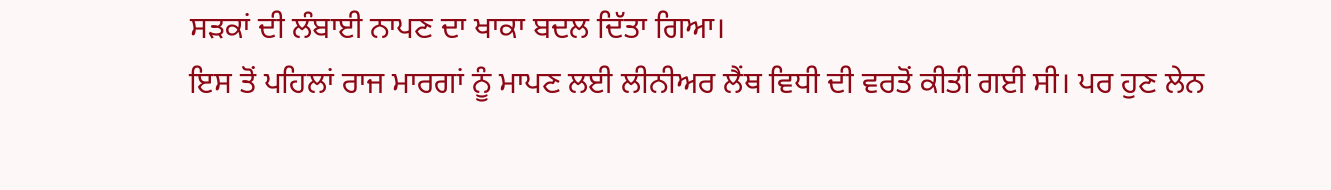ਸੜਕਾਂ ਦੀ ਲੰਬਾਈ ਨਾਪਣ ਦਾ ਖਾਕਾ ਬਦਲ ਦਿੱਤਾ ਗਿਆ।
ਇਸ ਤੋਂ ਪਹਿਲਾਂ ਰਾਜ ਮਾਰਗਾਂ ਨੂੰ ਮਾਪਣ ਲਈ ਲੀਨੀਅਰ ਲੈਂਥ ਵਿਧੀ ਦੀ ਵਰਤੋਂ ਕੀਤੀ ਗਈ ਸੀ। ਪਰ ਹੁਣ ਲੇਨ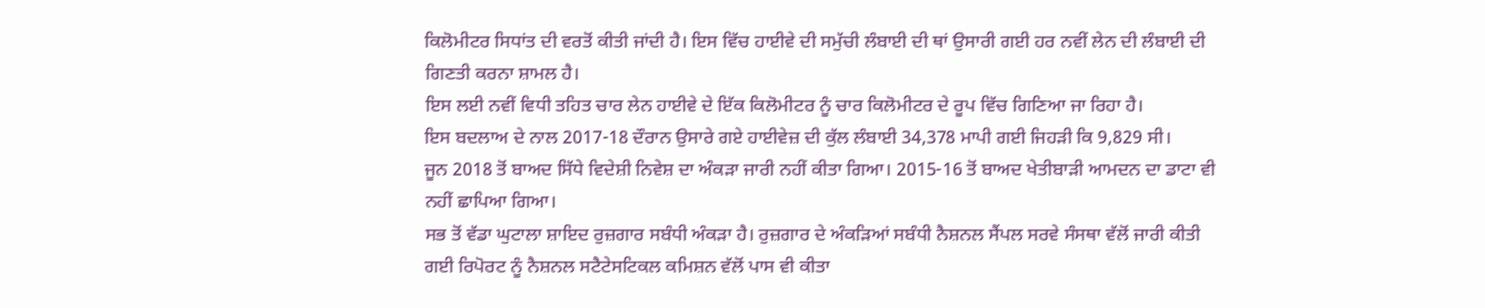ਕਿਲੋਮੀਟਰ ਸਿਧਾਂਤ ਦੀ ਵਰਤੋਂ ਕੀਤੀ ਜਾਂਦੀ ਹੈ। ਇਸ ਵਿੱਚ ਹਾਈਵੇ ਦੀ ਸਮੁੱਚੀ ਲੰਬਾਈ ਦੀ ਥਾਂ ਉਸਾਰੀ ਗਈ ਹਰ ਨਵੀਂ ਲੇਨ ਦੀ ਲੰਬਾਈ ਦੀ ਗਿਣਤੀ ਕਰਨਾ ਸ਼ਾਮਲ ਹੈ।
ਇਸ ਲਈ ਨਵੀਂ ਵਿਧੀ ਤਹਿਤ ਚਾਰ ਲੇਨ ਹਾਈਵੇ ਦੇ ਇੱਕ ਕਿਲੋਮੀਟਰ ਨੂੰ ਚਾਰ ਕਿਲੋਮੀਟਰ ਦੇ ਰੂਪ ਵਿੱਚ ਗਿਣਿਆ ਜਾ ਰਿਹਾ ਹੈ।
ਇਸ ਬਦਲਾਅ ਦੇ ਨਾਲ 2017-18 ਦੌਰਾਨ ਉਸਾਰੇ ਗਏ ਹਾਈਵੇਜ਼ ਦੀ ਕੁੱਲ ਲੰਬਾਈ 34,378 ਮਾਪੀ ਗਈ ਜਿਹੜੀ ਕਿ 9,829 ਸੀ।
ਜੂਨ 2018 ਤੋਂ ਬਾਅਦ ਸਿੱਧੇ ਵਿਦੇਸ਼ੀ ਨਿਵੇਸ਼ ਦਾ ਅੰਕੜਾ ਜਾਰੀ ਨਹੀਂ ਕੀਤਾ ਗਿਆ। 2015-16 ਤੋਂ ਬਾਅਦ ਖੇਤੀਬਾੜੀ ਆਮਦਨ ਦਾ ਡਾਟਾ ਵੀ ਨਹੀਂ ਛਾਪਿਆ ਗਿਆ।
ਸਭ ਤੋਂ ਵੱਡਾ ਘੁਟਾਲਾ ਸ਼ਾਇਦ ਰੁਜ਼ਗਾਰ ਸਬੰਧੀ ਅੰਕੜਾ ਹੈ। ਰੁਜ਼ਗਾਰ ਦੇ ਅੰਕੜਿਆਂ ਸਬੰਧੀ ਨੈਸ਼ਨਲ ਸੈਂਪਲ ਸਰਵੇ ਸੰਸਥਾ ਵੱਲੋਂ ਜਾਰੀ ਕੀਤੀ ਗਈ ਰਿਪੋਰਟ ਨੂੰ ਨੈਸ਼ਨਲ ਸਟੈਟੇਸਟਿਕਲ ਕਮਿਸ਼ਨ ਵੱਲੋਂ ਪਾਸ ਵੀ ਕੀਤਾ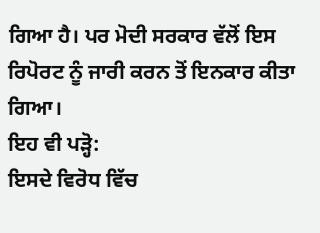ਗਿਆ ਹੈ। ਪਰ ਮੋਦੀ ਸਰਕਾਰ ਵੱਲੋਂ ਇਸ ਰਿਪੋਰਟ ਨੂੰ ਜਾਰੀ ਕਰਨ ਤੋਂ ਇਨਕਾਰ ਕੀਤਾ ਗਿਆ।
ਇਹ ਵੀ ਪੜ੍ਹੋ:
ਇਸਦੇ ਵਿਰੋਧ ਵਿੱਚ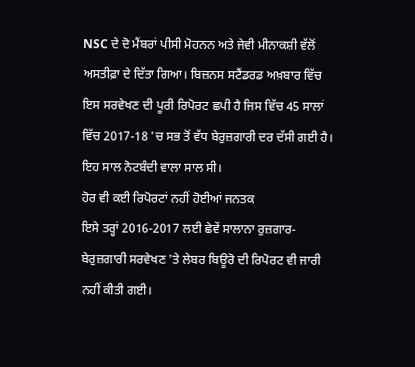NSC ਦੇ ਦੋ ਮੈਂਬਰਾਂ ਪੀਸੀ ਮੋਹਨਨ ਅਤੇ ਜੇਵੀ ਮੀਨਾਕਸ਼ੀ ਵੱਲੋਂ ਅਸਤੀਫ਼ਾ ਦੇ ਦਿੱਤਾ ਗਿਆ। ਬਿਜ਼ਨਸ ਸਟੈਂਡਰਡ ਅਖ਼ਬਾਰ ਵਿੱਚ ਇਸ ਸਰਵੇਖਣ ਦੀ ਪੂਰੀ ਰਿਪੋਰਟ ਛਪੀ ਹੈ ਜਿਸ ਵਿੱਚ 45 ਸਾਲਾਂ ਵਿੱਚ 2017-18 'ਚ ਸਭ ਤੋਂ ਵੱਧ ਬੇਰੁਜ਼ਗਾਰੀ ਦਰ ਦੱਸੀ ਗਈ ਹੈ। ਇਹ ਸਾਲ ਨੋਟਬੰਦੀ ਵਾਲਾ ਸਾਲ ਸੀ।
ਹੋਰ ਵੀ ਕਈ ਰਿਪੋਰਟਾਂ ਨਹੀਂ ਹੋਈਆਂ ਜਨਤਕ
ਇਸੇ ਤਰ੍ਹਾਂ 2016-2017 ਲਈ ਛੇਵੇਂ ਸਾਲਾਨਾ ਰੁਜ਼ਗਾਰ-ਬੇਰੁਜ਼ਗਾਰੀ ਸਰਵੇਖਣ 'ਤੇ ਲੇਬਰ ਬਿਊਰੋ ਦੀ ਰਿਪੋਰਟ ਵੀ ਜਾਰੀ ਨਹੀਂ ਕੀਤੀ ਗਈ।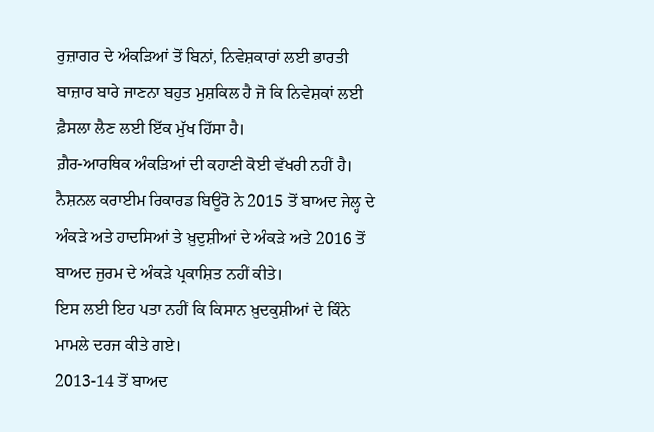ਰੁਜ਼ਾਗਰ ਦੇ ਅੰਕੜਿਆਂ ਤੋਂ ਬਿਨਾਂ, ਨਿਵੇਸ਼ਕਾਰਾਂ ਲਈ ਭਾਰਤੀ ਬਾਜ਼ਾਰ ਬਾਰੇ ਜਾਣਨਾ ਬਹੁਤ ਮੁਸ਼ਕਿਲ ਹੈ ਜੋ ਕਿ ਨਿਵੇਸ਼ਕਾਂ ਲਈ ਫ਼ੈਸਲਾ ਲੈਣ ਲਈ ਇੱਕ ਮੁੱਖ ਹਿੱਸਾ ਹੈ।
ਗ਼ੈਰ-ਆਰਥਿਕ ਅੰਕੜਿਆਂ ਦੀ ਕਹਾਣੀ ਕੋਈ ਵੱਖਰੀ ਨਹੀਂ ਹੈ। ਨੈਸ਼ਨਲ ਕਰਾਈਮ ਰਿਕਾਰਡ ਬਿਊਰੋ ਨੇ 2015 ਤੋਂ ਬਾਅਦ ਜੇਲ੍ਹ ਦੇ ਅੰਕੜੇ ਅਤੇ ਹਾਦਸਿਆਂ ਤੇ ਖ਼ੁਦੁਸ਼ੀਆਂ ਦੇ ਅੰਕੜੇ ਅਤੇ 2016 ਤੋਂ ਬਾਅਦ ਜੁਰਮ ਦੇ ਅੰਕੜੇ ਪ੍ਰਕਾਸ਼ਿਤ ਨਹੀਂ ਕੀਤੇ।
ਇਸ ਲਈ ਇਹ ਪਤਾ ਨਹੀਂ ਕਿ ਕਿਸਾਨ ਖ਼ੁਦਕੁਸ਼ੀਆਂ ਦੇ ਕਿੰਨੇ ਮਾਮਲੇ ਦਰਜ ਕੀਤੇ ਗਏ।
2013-14 ਤੋਂ ਬਾਅਦ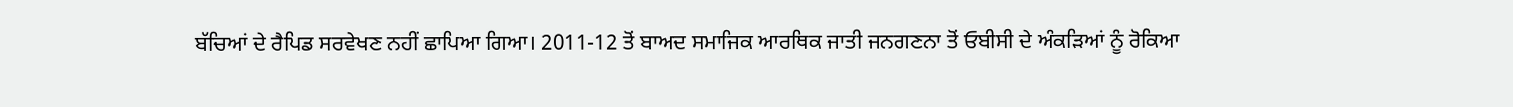ਬੱਚਿਆਂ ਦੇ ਰੈਪਿਡ ਸਰਵੇਖਣ ਨਹੀਂ ਛਾਪਿਆ ਗਿਆ। 2011-12 ਤੋਂ ਬਾਅਦ ਸਮਾਜਿਕ ਆਰਥਿਕ ਜਾਤੀ ਜਨਗਣਨਾ ਤੋਂ ਓਬੀਸੀ ਦੇ ਅੰਕੜਿਆਂ ਨੂੰ ਰੋਕਿਆ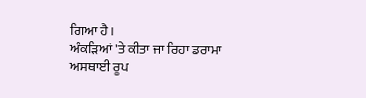ਗਿਆ ਹੈ।
ਅੰਕੜਿਆਂ 'ਤੇ ਕੀਤਾ ਜਾ ਰਿਹਾ ਡਰਾਮਾ ਅਸਥਾਈ ਰੂਪ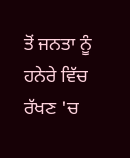ਤੋਂ ਜਨਤਾ ਨੂੰ ਹਨੇਰੇ ਵਿੱਚ ਰੱਖਣ 'ਚ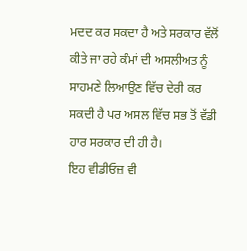ਮਦਦ ਕਰ ਸਕਦਾ ਹੈ ਅਤੇ ਸਰਕਾਰ ਵੱਲੋਂ ਕੀਤੇ ਜਾ ਰਹੇ ਕੰਮਾਂ ਦੀ ਅਸਲੀਅਤ ਨੂੰ ਸਾਹਮਣੇ ਲਿਆਉਣ ਵਿੱਚ ਦੇਰੀ ਕਰ ਸਕਦੀ ਹੈ ਪਰ ਅਸਲ ਵਿੱਚ ਸਭ ਤੋਂ ਵੱਡੀ ਹਾਰ ਸਰਕਾਰ ਦੀ ਹੀ ਹੈ।
ਇਹ ਵੀਡੀਓਜ਼ ਵੀ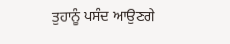ਤੁਹਾਨੂੰ ਪਸੰਦ ਆਉਣਗੇ